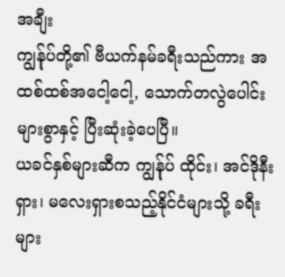အချီး
ကျွန်ုပ်တို့၏ ဗီယက်နမ်ခရီးသည်ကား အထစ်ထစ်အငေါ့ငေါ့, သောက်တလွဲပေါင်းများစွာနှင့် ပြီးဆုံးခဲ့ပေပြီ။
ယခင်နှစ်များဆီက ကျွန်ုပ် ထိုင်း၊ အင်ဒိုနီးရှား၊ မလေးရှားစသည့်နိုင်ငံများသို့ ခရီးများ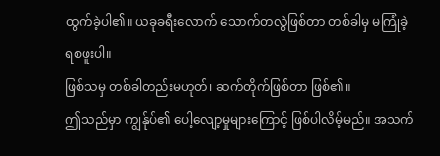ထွက်ခဲ့ပါ၏။ ယခုခရီးလောက် သောက်တလွဲဖြစ်တာ တစ်ခါမှ မကြုံခဲ့ရစဖူးပါ။
ဖြစ်သမှ တစ်ခါတည်းမဟုတ်၊ ဆက်တိုက်ဖြစ်တာ ဖြစ်၏။
ဤသည်မှာ ကျွန်ုပ်၏ ပေါ့လျော့မှုများကြောင့် ဖြစ်ပါလိမ့်မည်။ အသက်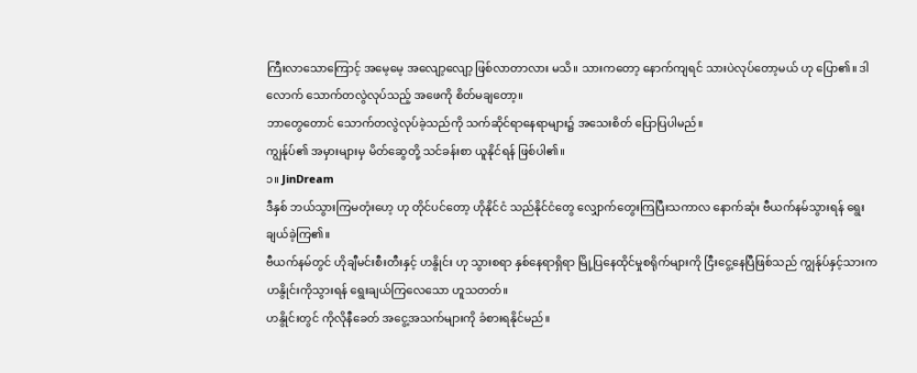ကြီးလာသောကြောင့် အမေ့မေ့ အလျော့လျော့ ဖြစ်လာတာလား မသိ။ သားကတော့ နောက်ကျရင် သားပဲလုပ်တော့မယ် ဟု ပြော၏။ ဒါလောက် သောက်တလွဲလုပ်သည့် အဖေကို စိတ်မချတော့။
ဘာတွေတောင် သောက်တလွဲလုပ်ခဲ့သည်ကို သက်ဆိုင်ရာနေရာများ၌ အသေးစိတ် ပြောပြပါမည်။
ကျွန်ုပ်၏ အမှားများမှ မိတ်ဆွေတို့ သင်ခန်းစာ ယူနိုင်ရန် ဖြစ်ပါ၏။
၁။ JinDream
ဒီနှစ် ဘယ်သွားကြမတုံးဟေ့ ဟု တိုင်ပင်တော့ ဟိုနိုင်ငံ သည်နိုင်ငံတွေ လျှောက်တွေးကြပြီးသကာလ နောက်ဆုံး ဗီယက်နမ်သွားရန် ရွေးချယ်ခဲ့ကြ၏။
ဗီယက်နမ်တွင် ဟိုချီမင်းစီးတီးနှင့် ဟနွိုင်း ဟု သွားစရာ နှစ်နေရာရှိရာ မြို့ပြနေထိုင်မှုစရိုက်များကို ငြီးငွေ့နေပြီဖြစ်သည် ကျွန်ုပ်နှင့်သားက ဟနွိုင်းကိုသွားရန် ရွေးချယ်ကြလေသော ဟူသတတ်။
ဟနွိုင်းတွင် ကိုလိုနီခေတ် အငွေ့အသက်များကို ခံစားရနိုင်မည်။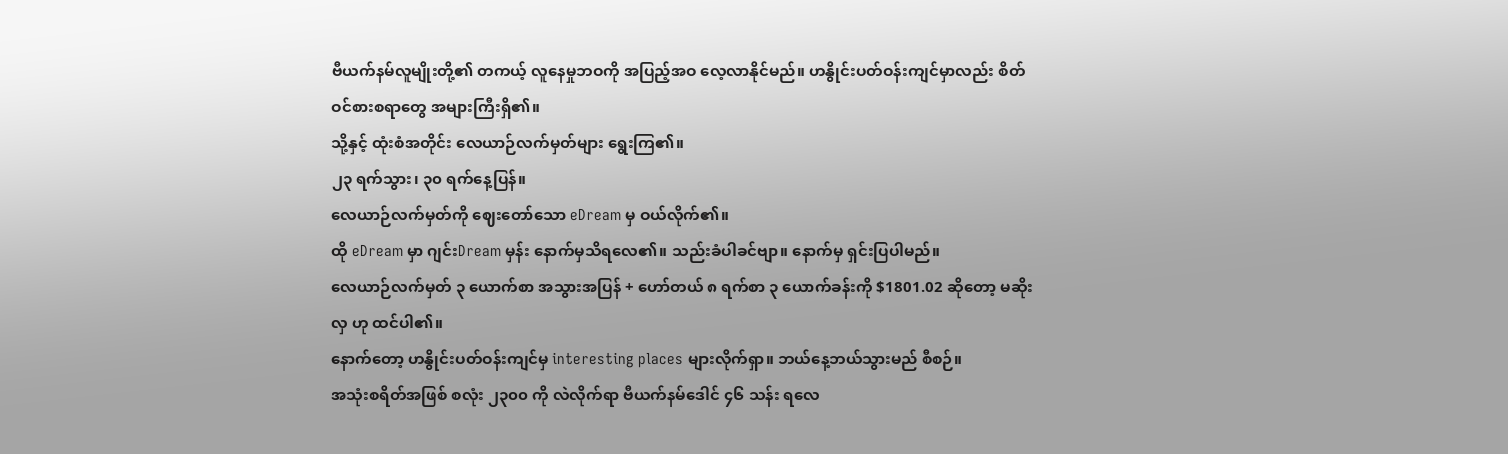ဗီယက်နမ်လူမျိုးတို့၏ တကယ့် လူနေမှုဘဝကို အပြည့်အဝ လေ့လာနိုင်မည်။ ဟနွိုင်းပတ်ဝန်းကျင်မှာလည်း စိတ်ဝင်စားစရာတွေ အများကြီးရှိ၏။
သို့နှင့် ထုံးစံအတိုင်း လေယာဉ်လက်မှတ်များ ရွေးကြ၏။
၂၃ ရက်သွား၊ ၃၀ ရက်နေ့ပြန်။
လေယာဉ်လက်မှတ်ကို ဈေးတော်သော eDream မှ ဝယ်လိုက်၏။
ထို eDream မှာ ဂျင်းDream မှန်း နောက်မှသိရလေ၏။ သည်းခံပါခင်ဗျာ။ နောက်မှ ရှင်းပြပါမည်။
လေယာဉ်လက်မှတ် ၃ ယောက်စာ အသွားအပြန် + ဟော်တယ် ၈ ရက်စာ ၃ ယောက်ခန်းကို $1801.02 ဆိုတော့ မဆိုးလှ ဟု ထင်ပါ၏။
နောက်တော့ ဟနွိုင်းပတ်ဝန်းကျင်မှ interesting places များလိုက်ရှာ။ ဘယ်နေ့ဘယ်သွားမည် စီစဉ်။
အသုံးစရိတ်အဖြစ် စလုံး ၂၃၀၀ ကို လဲလိုက်ရာ ဗီယက်နမ်ဒေါင် ၄၆ သန်း ရလေ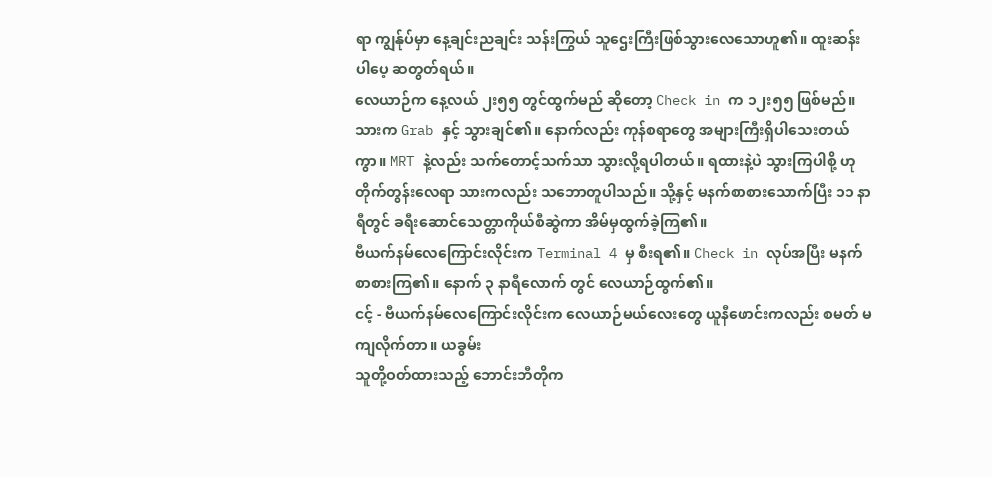ရာ ကျွန်ုပ်မှာ နေ့ချင်းညချင်း သန်းကြွယ် သူဌေးကြီးဖြစ်သွားလေသောဟူ၏။ ထူးဆန်းပါပေ့ ဆတွတ်ရယ်။
လေယာဉ်က နေ့လယ် ၂း၅၅ တွင်ထွက်မည် ဆိုတော့ Check in က ၁၂း၅၅ ဖြစ်မည်။ သားက Grab နှင့် သွားချင်၏။ နောက်လည်း ကုန်စရာတွေ အများကြီးရှိပါသေးတယ်ကွာ။ MRT နဲ့လည်း သက်တောင့်သက်သာ သွားလို့ရပါတယ်။ ရထားနဲ့ပဲ သွားကြပါစို့ ဟုတိုက်တွန်းလေရာ သားကလည်း သဘောတူပါသည်။ သို့နှင့် မနက်စာစားသောက်ပြီး ၁၁ နာရီတွင် ခရီးဆောင်သေတ္တာကိုယ်စီဆွဲကာ အိမ်မှထွက်ခဲ့ကြ၏။
ဗီယက်နမ်လေကြောင်းလိုင်းက Terminal 4 မှ စီးရ၏။ Check in လုပ်အပြီး မနက်စာစားကြ၏။ နောက် ၃ နာရီလောက် တွင် လေယာဉ်ထွက်၏။
ငင့် - ဗီယက်နမ်လေကြောင်းလိုင်းက လေယာဉ်မယ်လေးတွေ ယူနီဖောင်းကလည်း စမတ် မကျလိုက်တာ။ ယခွမ်း
သူတို့ဝတ်ထားသည့် ဘောင်းဘီတိုက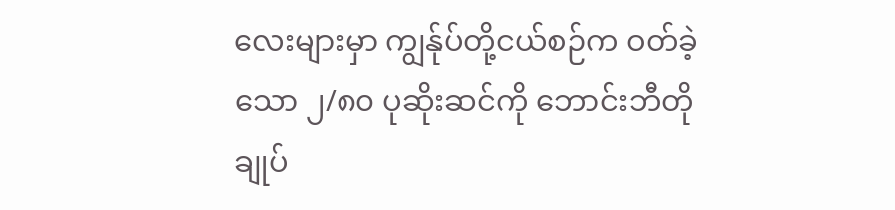လေးများမှာ ကျွန်ုပ်တို့ငယ်စဉ်က ဝတ်ခဲ့သော ၂/၈၀ ပုဆိုးဆင်ကို ဘောင်းဘီတို ချုပ်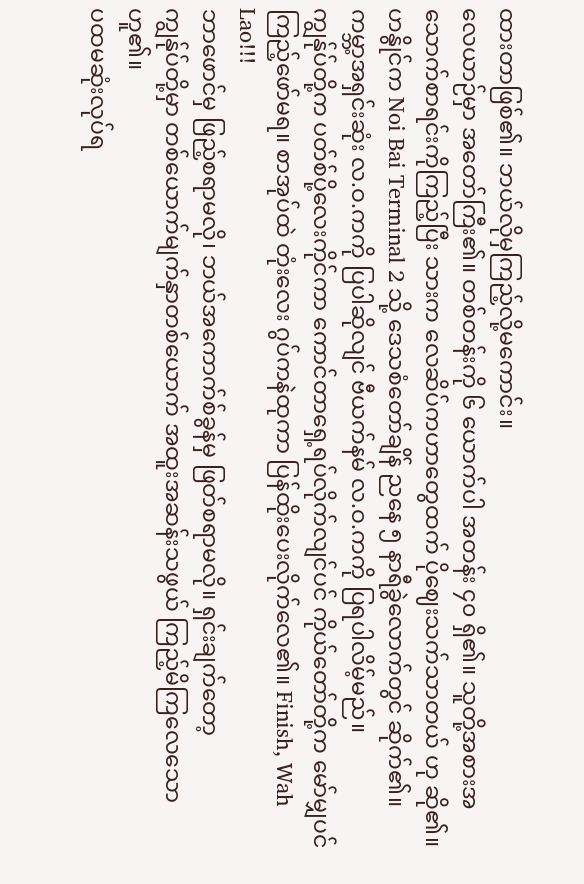ထားတာဖြစ်၏။ ဘယ်လိုမှကြည့်လို့မကောင်း။
လေယာဉ်မှာ အတော်ကြီး၏။ တစ်တန်းကို ၆ ယောက်ပါ အတန်း ၄၀ ရှိ၏။ သူတို့အစားအသောက်စာရင်းကိုကြည့်ပြီး သားက လေဆိပ်ကဟာတွေထက် ပိုဈေးသက်သာတယ် ဟု ဆို၏။
ဟနွိုင်က Noi Bai Terminal 2 သို့ ဒေသစံတော်ချိန် ညနေ ၅ နာရီခွဲလောက်တွင် ဆိုက်၏။
ကမ္ဘာ့အရှင်းဆုံး လ.ဝ.ကကို ပြပါဆိုလျင် ဗီယက်နမ် လ.ဝ.ကကို ပြရပါလိမ့်မည်။
ကျွန်ုပ်တို့က ပတ်စ်ပို့လေးကိုင်ကာ ကောင်တာရှေ့ရပ်လိုက်လျင်ပင် ကိုယ်တော်တို့က မော်မျှပင်ကြည့်ဖော်မရ။ စာအုပ်ထဲ တုံးလေး ဂွပ်ကနဲထုကာ ပြန်ထိုးပေးလိုက်လေ၏။ Finish, Wah Lao!!!
ဘာဖောင်မှ ဖြည့်စရာမလို၊ ဘယ်အကောက်စ်ခွန်မှ ဖြတ်စရာမလို။ ရှင်းချက်တော့
ကျွန်ုပ်တို့မှာ တစ်ယောက်မျက်နှာတစ်ယောက် အထူးအဆန်းသဖွယ် ကြည့်မိကြလေသော ဟူ၏။
ပထမဆုံးလုပ်ရ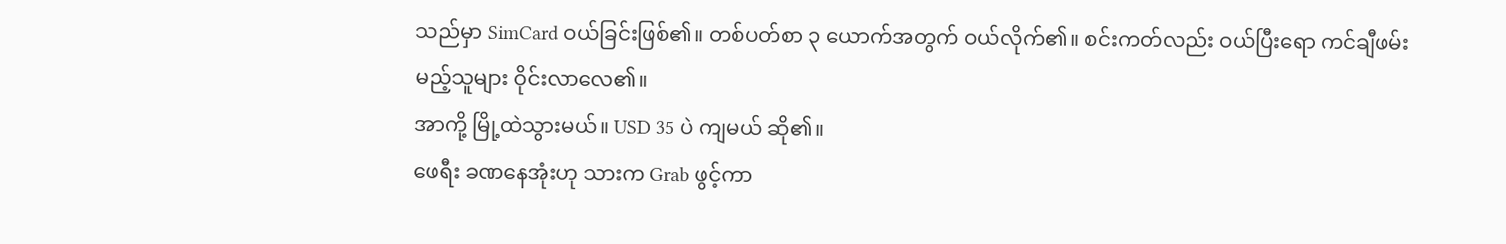သည်မှာ SimCard ဝယ်ခြင်းဖြစ်၏။ တစ်ပတ်စာ ၃ ယောက်အတွက် ဝယ်လိုက်၏။ စင်းကတ်လည်း ဝယ်ပြီးရော ကင်ချီဖမ်းမည့်သူများ ဝိုင်းလာလေ၏။
အာကို့ မြို့ထဲသွားမယ်။ USD 35 ပဲ ကျမယ် ဆို၏။
ဖေရီး ခဏနေအုံးဟု သားက Grab ဖွင့်ကာ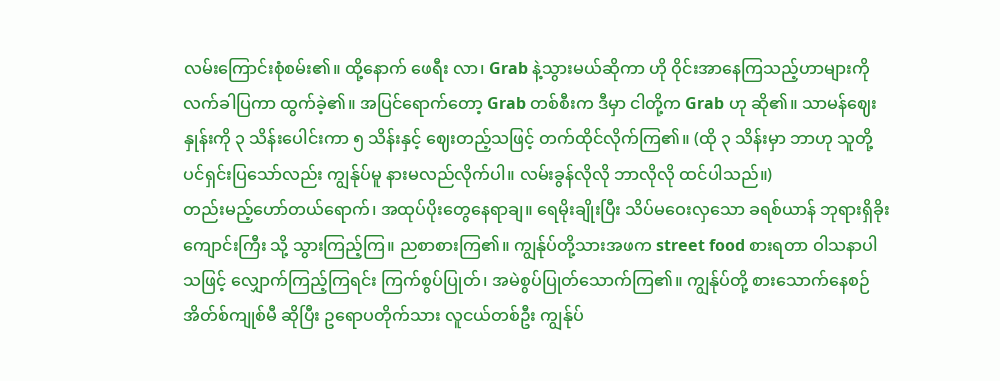လမ်းကြောင်းစုံစမ်း၏။ ထို့နောက် ဖေရီး လာ၊ Grab နဲ့သွားမယ်ဆိုကာ ဟို ဝိုင်းအာနေကြသည့်ဟာများကို လက်ခါပြကာ ထွက်ခဲ့၏။ အပြင်ရောက်တော့ Grab တစ်စီးက ဒီမှာ ငါတို့က Grab ဟု ဆို၏။ သာမန်ဈေးနှုန်းကို ၃ သိန်းပေါင်းကာ ၅ သိန်းနှင့် ဈေးတည့်သဖြင့် တက်ထိုင်လိုက်ကြ၏။ (ထို ၃ သိန်းမှာ ဘာဟု သူတို့ပင်ရှင်းပြသော်လည်း ကျွန်ုပ်မူ နားမလည်လိုက်ပါ။ လမ်းခွန်လိုလို ဘာလိုလို ထင်ပါသည်။)
တည်းမည့်ဟော်တယ်ရောက်၊ အထုပ်ပိုးတွေနေရာချ။ ရေမိုးချိုးပြီး သိပ်မဝေးလှသော ခရစ်ယာန် ဘုရားရှိခိုးကျောင်းကြီး သို့ သွားကြည့်ကြ။ ညစာစားကြ၏။ ကျွန်ုပ်တို့သားအဖက street food စားရတာ ဝါသနာပါသဖြင့် လျှောက်ကြည့်ကြရင်း ကြက်စွပ်ပြုတ်၊ အမဲစွပ်ပြုတ်သောက်ကြ၏။ ကျွန်ုပ်တို့ စားသောက်နေစဉ် အိတ်စ်ကျုစ်မီ ဆိုပြီး ဥရောပတိုက်သား လူငယ်တစ်ဦး ကျွန်ုပ်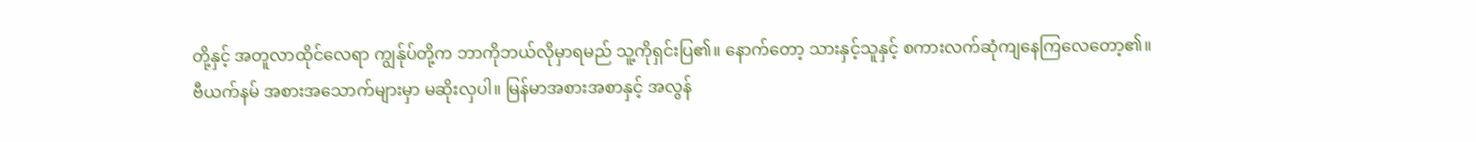တို့နှင့် အတူလာထိုင်လေရာ ကျွန်ုပ်တို့က ဘာကိုဘယ်လိုမှာရမည် သူ့ကိုရှင်းပြ၏။ နောက်တော့ သားနှင့်သူနှင့် စကားလက်ဆုံကျနေကြလေတော့၏။
ဗီယက်နမ် အစားအသောက်များမှာ မဆိုးလှပါ။ မြန်မာအစားအစာနှင့် အလွန်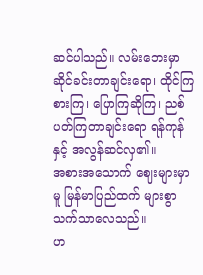ဆင်ပါသည်။ လမ်းဘေးမှာ ဆိုင်ခင်းတာချင်းရော၊ ထိုင်ကြ စားကြ၊ ပြောကြဆိုကြ၊ ညစ်ပတ်ကြတာချင်းရော ရန်ကုန်နှင့် အလွန်ဆင်လှ၏။
အစားအသောက် ဈေးများမှာမူ မြန်မာပြည်ထက် များစွာ သက်သာလေသည်။
ဟ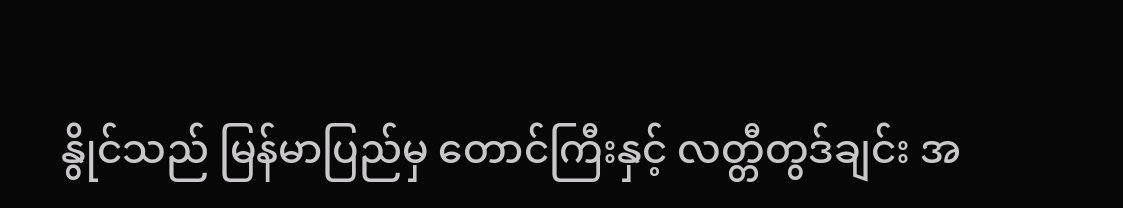နွိုင်သည် မြန်မာပြည်မှ တောင်ကြီးနှင့် လတ္တီတွဒ်ချင်း အ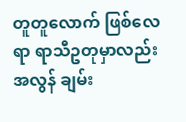တူတူလောက် ဖြစ်လေရာ ရာသီဥတုမှာလည်း အလွန် ချမ်း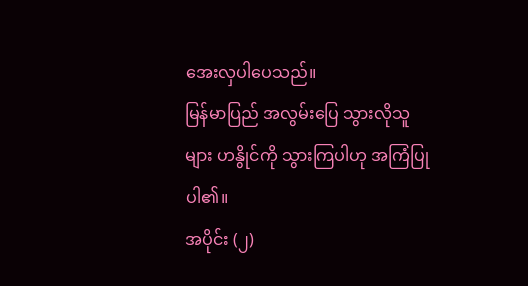အေးလှပါပေသည်။
မြန်မာပြည် အလွမ်းပြေ သွားလိုသူများ ဟနွိုင်ကို သွားကြပါဟု အကြံပြုပါ၏။
အပိုင်း (၂)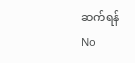ဆက်ရန်
No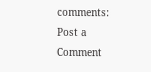comments:
Post a Comment